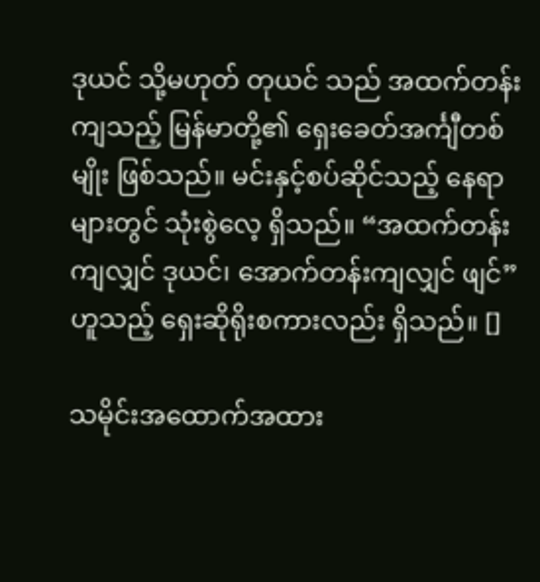ဒုယင် သို့မဟုတ် တုယင် သည် အထက်တန်းကျသည့် မြန်မာတို့၏ ရှေးခေတ်အင်္ကျီတစ်မျိုး ဖြစ်သည်။ မင်းနှင့်စပ်ဆိုင်သည့် နေရာများတွင် သုံးစွဲလေ့ ရှိသည်။ “အထက်တန်းကျလျှင် ဒုယင်၊ အောက်တန်းကျလျှင် ဖျင်” ဟူသည့် ရှေးဆိုရိုးစကားလည်း ရှိသည်။ []

သမိုင်းအထောက်အထား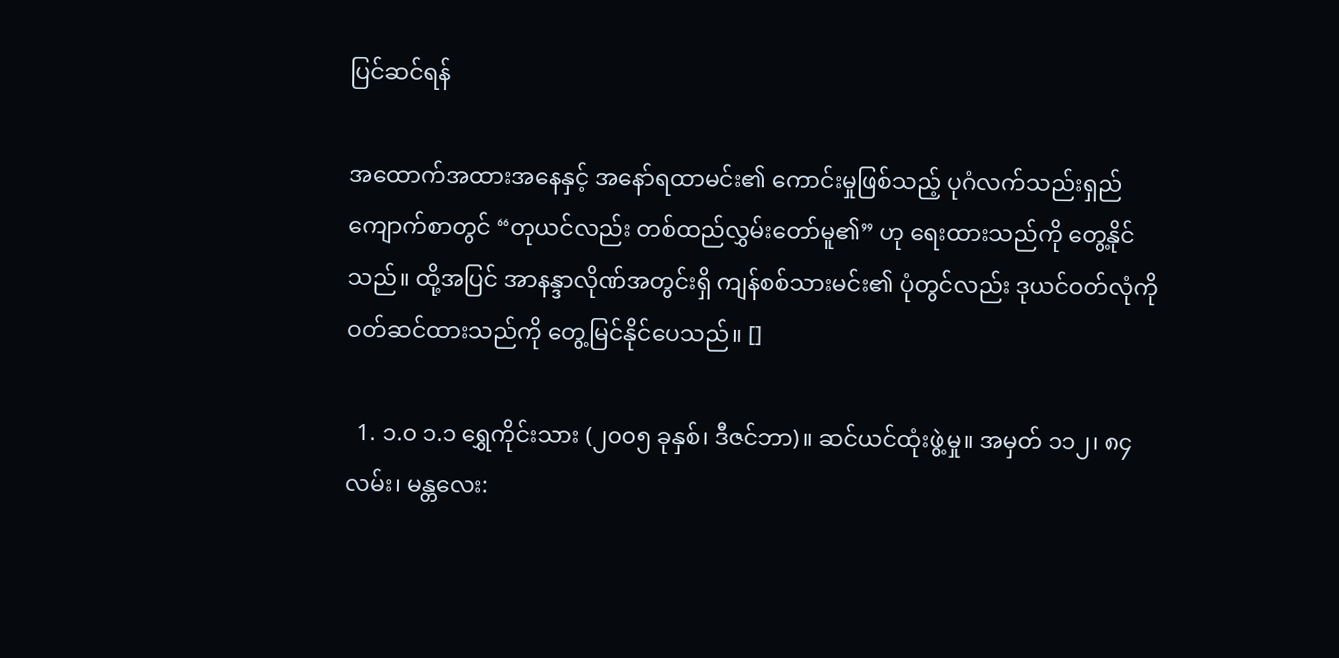ပြင်ဆင်ရန်

အထောက်အထားအနေနှင့် အနော်ရထာမင်း၏ ကောင်းမှုဖြစ်သည့် ပုဂံလက်သည်းရှည်ကျောက်စာတွင် “တုယင်လည်း တစ်ထည်လွှမ်းတော်မူ၏” ဟု ရေးထားသည်ကို တွေ့နိုင်သည်။ ထို့အပြင် အာနန္ဒာလိုဏ်အတွင်းရှိ ကျန်စစ်သားမင်း၏ ပုံတွင်လည်း ဒုယင်ဝတ်လုံကို ဝတ်ဆင်ထားသည်ကို တွေ့မြင်နိုင်ပေသည်။ []

  1. ၁.၀ ၁.၁ ရွှေကိုင်းသား (၂၀၀၅ ခုနှစ်၊ ဒီဇင်ဘာ)။ ဆင်ယင်ထုံးဖွဲ့မှု။ အမှတ် ၁၁၂၊ ၈၄ လမ်း၊ မန္တလေး: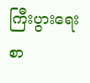ကြီးပွားရေးစာ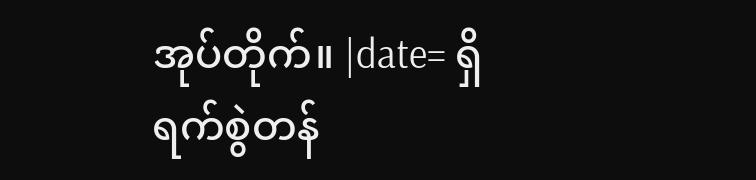အုပ်တိုက်။ |date= ရှိ ရက်စွဲတန်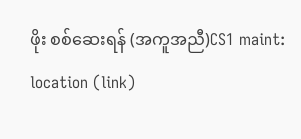ဖိုး စစ်ဆေးရန် (အကူအညီ)CS1 maint: location (link)